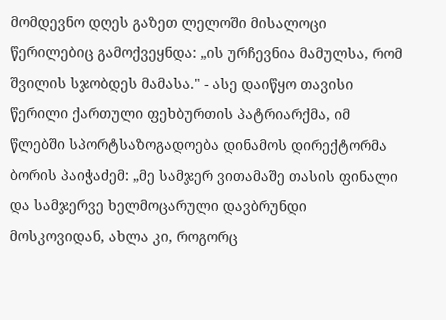მომდევნო დღეს გაზეთ ლელოში მისალოცი წერილებიც გამოქვეყნდა: „ის ურჩევნია მამულსა, რომ შვილის სჯობდეს მამასა." - ასე დაიწყო თავისი წერილი ქართული ფეხბურთის პატრიარქმა, იმ წლებში სპორტსაზოგადოება დინამოს დირექტორმა ბორის პაიჭაძემ: „მე სამჯერ ვითამაშე თასის ფინალი და სამჯერვე ხელმოცარული დავბრუნდი მოსკოვიდან, ახლა კი, როგორც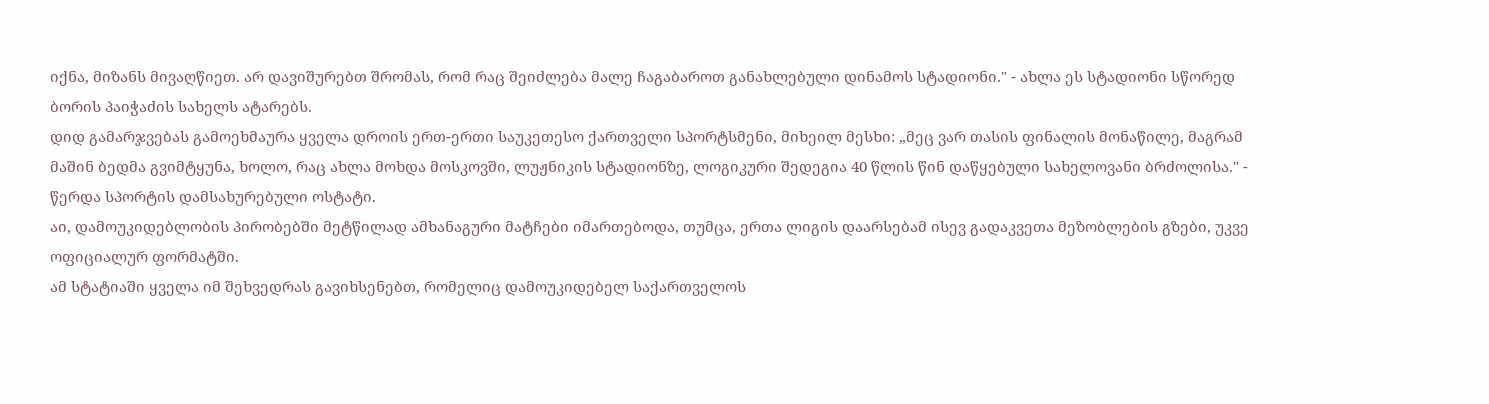იქნა, მიზანს მივაღწიეთ. არ დავიშურებთ შრომას, რომ რაც შეიძლება მალე ჩაგაბაროთ განახლებული დინამოს სტადიონი." - ახლა ეს სტადიონი სწორედ ბორის პაიჭაძის სახელს ატარებს.
დიდ გამარჯვებას გამოეხმაურა ყველა დროის ერთ-ერთი საუკეთესო ქართველი სპორტსმენი, მიხეილ მესხი: „მეც ვარ თასის ფინალის მონაწილე, მაგრამ მაშინ ბედმა გვიმტყუნა, ხოლო, რაც ახლა მოხდა მოსკოვში, ლუჟნიკის სტადიონზე, ლოგიკური შედეგია 40 წლის წინ დაწყებული სახელოვანი ბრძოლისა." - წერდა სპორტის დამსახურებული ოსტატი.
აი, დამოუკიდებლობის პირობებში მეტწილად ამხანაგური მატჩები იმართებოდა, თუმცა, ერთა ლიგის დაარსებამ ისევ გადაკვეთა მეზობლების გზები, უკვე ოფიციალურ ფორმატში.
ამ სტატიაში ყველა იმ შეხვედრას გავიხსენებთ, რომელიც დამოუკიდებელ საქართველოს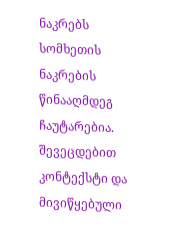ნაკრებს სომხეთის ნაკრების წინააღმდეგ ჩაუტარებია. შევეცდებით კონტექსტი და მივიწყებული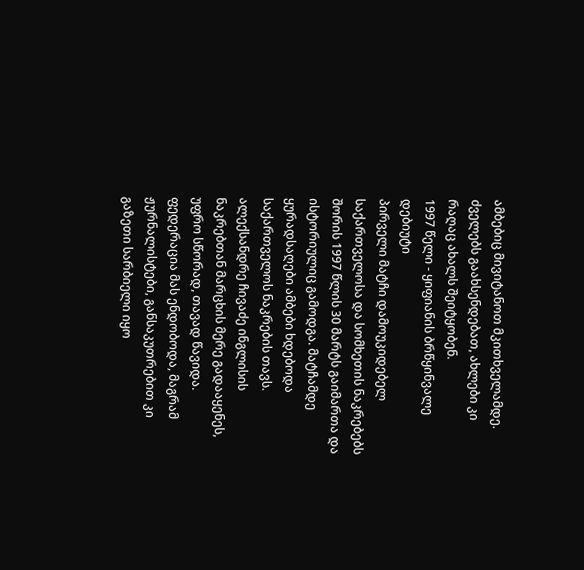ამბებიც მივიტანოთ მკითხველამდე. ძველებს გაახსენდებათ, ახლები კი რაღაც ახალს შეიტყობენ.
1997 წელი - ყიფიანის ბრწყინვალე დებიუტი
პირველი მატჩი დამოუკიდებელ საქართველოსა და სომხეთის ნაკრებებს შორის 1997 წლის 30 მარტს გაიმართა და ისტორიულიც გამოდგა. მატჩამდე ყურადსაღები ამბები ხდებოდა საქართველოს ნაკრების თავს. ალექსანდრე ჩივაძე ინგლისის ნაკრებთან მარცხის მერე გადააყენეს, უფრო სწორად, თავად წავიდა. ფედერაცია მას ენდობოდა, მაგრამ ჟურნალისტები, განსაკუთრებით კი გაზეთი სარბიელი იყო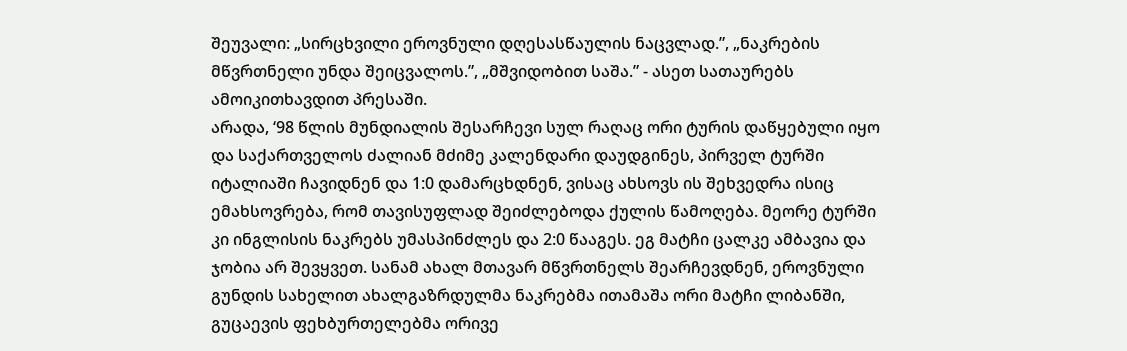შეუვალი: „სირცხვილი ეროვნული დღესასწაულის ნაცვლად.”, „ნაკრების მწვრთნელი უნდა შეიცვალოს.”, „მშვიდობით საშა.” - ასეთ სათაურებს ამოიკითხავდით პრესაში.
არადა, ‘98 წლის მუნდიალის შესარჩევი სულ რაღაც ორი ტურის დაწყებული იყო და საქართველოს ძალიან მძიმე კალენდარი დაუდგინეს, პირველ ტურში იტალიაში ჩავიდნენ და 1:0 დამარცხდნენ, ვისაც ახსოვს ის შეხვედრა ისიც ემახსოვრება, რომ თავისუფლად შეიძლებოდა ქულის წამოღება. მეორე ტურში კი ინგლისის ნაკრებს უმასპინძლეს და 2:0 წააგეს. ეგ მატჩი ცალკე ამბავია და ჯობია არ შევყვეთ. სანამ ახალ მთავარ მწვრთნელს შეარჩევდნენ, ეროვნული გუნდის სახელით ახალგაზრდულმა ნაკრებმა ითამაშა ორი მატჩი ლიბანში, გუცაევის ფეხბურთელებმა ორივე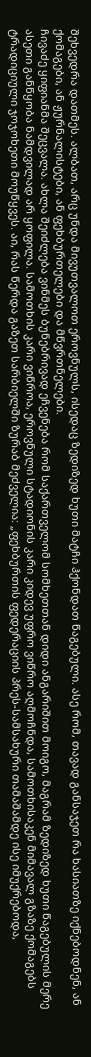შეხვედრა დათმეს. ალბათ, არც უნდა მივუთვალოთ ეროვნულს, ისედაც ზედიზედ ხუთი მატჩი ჰქონდათ წაგებული. ასე რომ, თავად განსაჯეთ რა ხასიათზე იქნებოდნენ, ან ქომაგები, ან ჟურნალისტები, ან ფეხბურთელები და მწვრთნელები.
ჩივაძე ყიფიანმა შეცვალა. ახლა შეიძლება ვინმეს ბუნებრივად ეჩვენება რომ საქართველომ სომხეთთან დიდი ანგარიშით მოიგო, მაგრამ ზედიზედ ხუთი წაგებულის მერე ასეთი განწყობა ნამდვილად არ ყოფილა. სამოთხის კარი ვიწროა, ეროვნული სტადიონის კარი კიდევ უფრო ვიწრო აღმოჩნდა, სამოთხისაკენ მიმავალ გზაზე ქომაგებს ტრადიციული ჯოჯოხეთი მოუწყვეს. აი, რას წერდა გაზეთ სარბიელში ზურაბ მეძველია: „ფეხბურთის ფედერაციის პრეს-სამსახური თამაშამდე ისე იმუქრებოდა,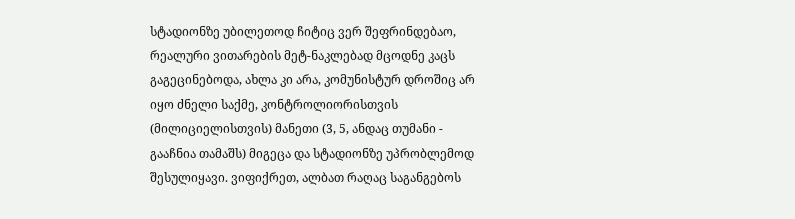სტადიონზე უბილეთოდ ჩიტიც ვერ შეფრინდებაო, რეალური ვითარების მეტ-ნაკლებად მცოდნე კაცს გაგეცინებოდა, ახლა კი არა, კომუნისტურ დროშიც არ იყო ძნელი საქმე, კონტროლიორისთვის (მილიციელისთვის) მანეთი (3, 5, ანდაც თუმანი - გააჩნია თამაშს) მიგეცა და სტადიონზე უპრობლემოდ შესულიყავი. ვიფიქრეთ, ალბათ რაღაც საგანგებოს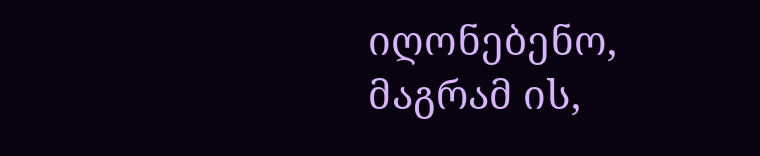იღონებენო, მაგრამ ის,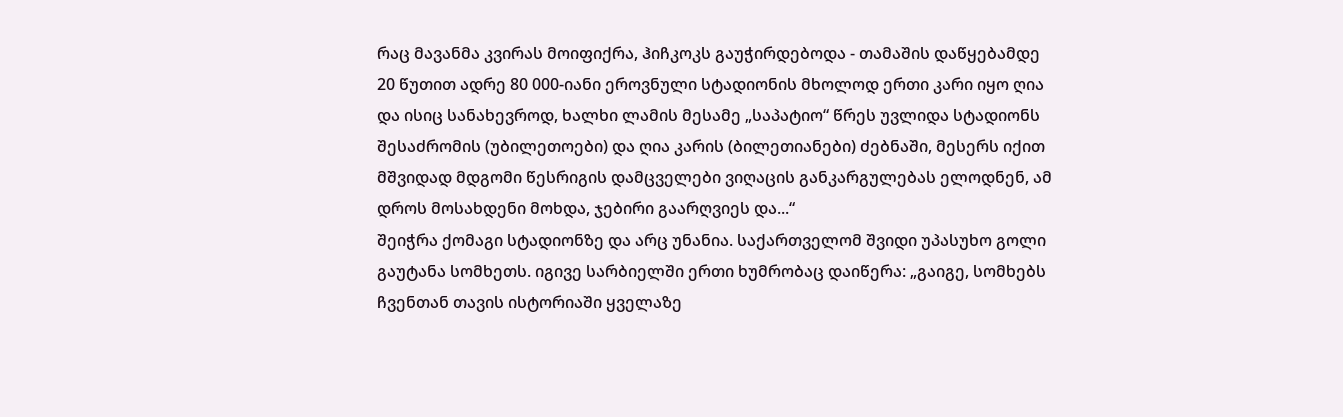რაც მავანმა კვირას მოიფიქრა, ჰიჩკოკს გაუჭირდებოდა - თამაშის დაწყებამდე 20 წუთით ადრე 80 000-იანი ეროვნული სტადიონის მხოლოდ ერთი კარი იყო ღია და ისიც სანახევროდ, ხალხი ლამის მესამე „საპატიო“ წრეს უვლიდა სტადიონს შესაძრომის (უბილეთოები) და ღია კარის (ბილეთიანები) ძებნაში, მესერს იქით მშვიდად მდგომი წესრიგის დამცველები ვიღაცის განკარგულებას ელოდნენ, ამ დროს მოსახდენი მოხდა, ჯებირი გაარღვიეს და...“
შეიჭრა ქომაგი სტადიონზე და არც უნანია. საქართველომ შვიდი უპასუხო გოლი გაუტანა სომხეთს. იგივე სარბიელში ერთი ხუმრობაც დაიწერა: „გაიგე, სომხებს ჩვენთან თავის ისტორიაში ყველაზე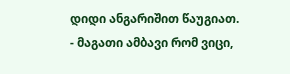დიდი ანგარიშით წაუგიათ. - მაგათი ამბავი რომ ვიცი,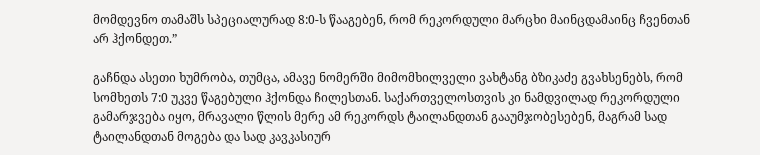მომდევნო თამაშს სპეციალურად 8:0-ს წააგებენ, რომ რეკორდული მარცხი მაინცდამაინც ჩვენთან არ ჰქონდეთ.”

გაჩნდა ასეთი ხუმრობა, თუმცა, ამავე ნომერში მიმომხილველი ვახტანგ ბზიკაძე გვახსენებს, რომ სომხეთს 7:0 უკვე წაგებული ჰქონდა ჩილესთან. საქართველოსთვის კი ნამდვილად რეკორდული გამარჯვება იყო, მრავალი წლის მერე ამ რეკორდს ტაილანდთან გააუმჯობესებენ, მაგრამ სად ტაილანდთან მოგება და სად კავკასიურ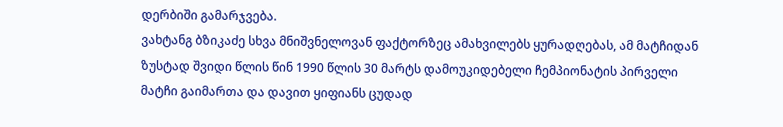დერბიში გამარჯვება.
ვახტანგ ბზიკაძე სხვა მნიშვნელოვან ფაქტორზეც ამახვილებს ყურადღებას, ამ მატჩიდან ზუსტად შვიდი წლის წინ 1990 წლის 30 მარტს დამოუკიდებელი ჩემპიონატის პირველი მატჩი გაიმართა და დავით ყიფიანს ცუდად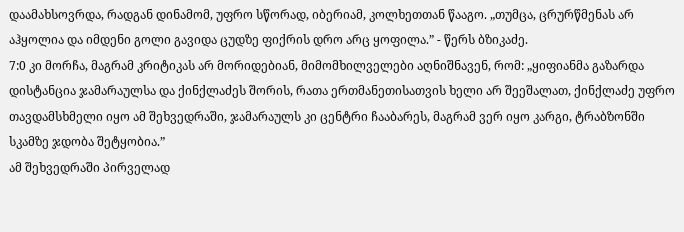დაამახსოვრდა, რადგან დინამომ, უფრო სწორად, იბერიამ, კოლხეთთან წააგო. „თუმცა, ცრურწმენას არ აჰყოლია და იმდენი გოლი გავიდა ცუდზე ფიქრის დრო არც ყოფილა.” - წერს ბზიკაძე.
7:0 კი მორჩა, მაგრამ კრიტიკას არ მორიდებიან, მიმომხილველები აღნიშნავენ, რომ: „ყიფიანმა გაზარდა დისტანცია ჯამარაულსა და ქინქლაძეს შორის, რათა ერთმანეთისათვის ხელი არ შეეშალათ, ქინქლაძე უფრო თავდამსხმელი იყო ამ შეხვედრაში, ჯამარაულს კი ცენტრი ჩააბარეს, მაგრამ ვერ იყო კარგი, ტრაბზონში სკამზე ჯდობა შეტყობია.”
ამ შეხვედრაში პირველად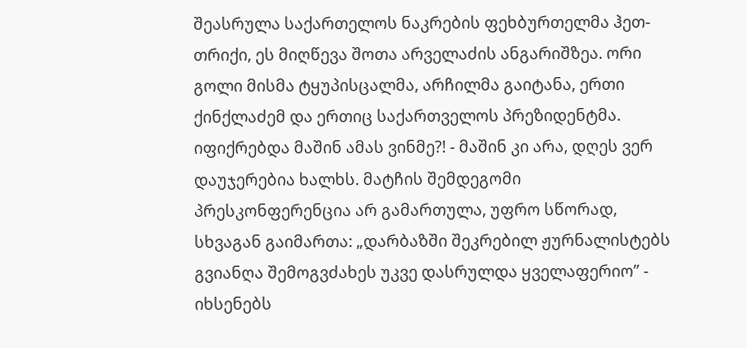შეასრულა საქართელოს ნაკრების ფეხბურთელმა ჰეთ-თრიქი, ეს მიღწევა შოთა არველაძის ანგარიშზეა. ორი გოლი მისმა ტყუპისცალმა, არჩილმა გაიტანა, ერთი ქინქლაძემ და ერთიც საქართველოს პრეზიდენტმა. იფიქრებდა მაშინ ამას ვინმე?! - მაშინ კი არა, დღეს ვერ დაუჯერებია ხალხს. მატჩის შემდეგომი პრესკონფერენცია არ გამართულა, უფრო სწორად, სხვაგან გაიმართა: „დარბაზში შეკრებილ ჟურნალისტებს გვიანღა შემოგვძახეს უკვე დასრულდა ყველაფერიო” - იხსენებს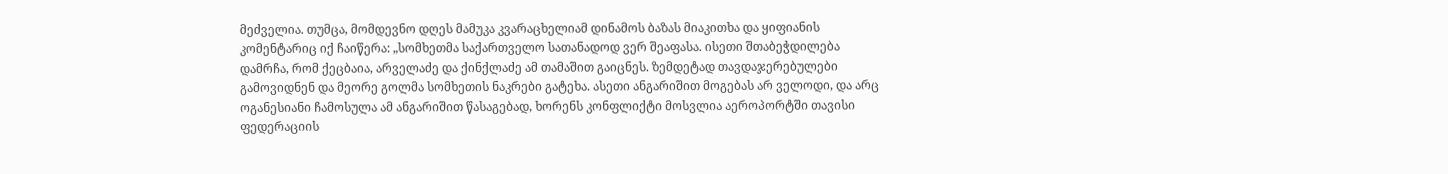მეძველია. თუმცა, მომდევნო დღეს მამუკა კვარაცხელიამ დინამოს ბაზას მიაკითხა და ყიფიანის კომენტარიც იქ ჩაიწერა: „სომხეთმა საქართველო სათანადოდ ვერ შეაფასა. ისეთი შთაბეჭდილება დამრჩა, რომ ქეცბაია, არველაძე და ქინქლაძე ამ თამაშით გაიცნეს. ზემდეტად თავდაჯერებულები გამოვიდნენ და მეორე გოლმა სომხეთის ნაკრები გატეხა. ასეთი ანგარიშით მოგებას არ ველოდი, და არც ოგანესიანი ჩამოსულა ამ ანგარიშით წასაგებად, ხორენს კონფლიქტი მოსვლია აეროპორტში თავისი ფედერაციის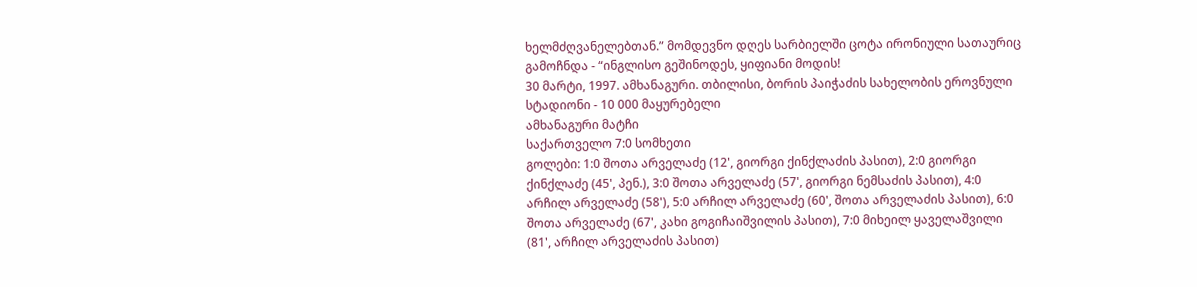ხელმძღვანელებთან.” მომდევნო დღეს სარბიელში ცოტა ირონიული სათაურიც გამოჩნდა - “ინგლისო გეშინოდეს, ყიფიანი მოდის!
30 მარტი, 1997. ამხანაგური. თბილისი, ბორის პაიჭაძის სახელობის ეროვნული სტადიონი - 10 000 მაყურებელი
ამხანაგური მატჩი
საქართველო 7:0 სომხეთი
გოლები: 1:0 შოთა არველაძე (12', გიორგი ქინქლაძის პასით), 2:0 გიორგი ქინქლაძე (45', პენ.), 3:0 შოთა არველაძე (57', გიორგი ნემსაძის პასით), 4:0 არჩილ არველაძე (58'), 5:0 არჩილ არველაძე (60', შოთა არველაძის პასით), 6:0 შოთა არველაძე (67', კახი გოგიჩაიშვილის პასით), 7:0 მიხეილ ყაველაშვილი (81', არჩილ არველაძის პასით)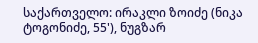საქართველო: ირაკლი ზოიძე (ნიკა ტოგონიძე, 55'), ნუგზარ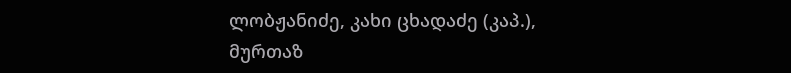ლობჟანიძე, კახი ცხადაძე (კაპ.), მურთაზ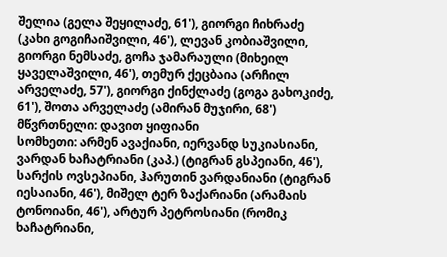შელია (გელა შეყილაძე, 61'), გიორგი ჩიხრაძე (კახი გოგიჩაიშვილი, 46'), ლევან კობიაშვილი, გიორგი ნემსაძე, გოჩა ჯამარაული (მიხეილ ყაველაშვილი, 46'), თემურ ქეცბაია (არჩილ არველაძე, 57'), გიორგი ქინქლაძე (გოგა გახოკიძე, 61'), შოთა არველაძე (ამირან მუჯირი, 68')
მწვრთნელი: დავით ყიფიანი
სომხეთი: არმენ ავაქიანი, იერვანდ სუკიასიანი, ვარდან ხაჩატრიანი (კაპ.) (ტიგრან გსპეიანი, 46'), სარქის ოვსეპიანი, ჰარუთინ ვარდანიანი (ტიგრან იესაიანი, 46'), მიშელ ტერ ზაქარიანი (არამაის ტონოიანი, 46'), არტურ პეტროსიანი (რომიკ ხაჩატრიანი,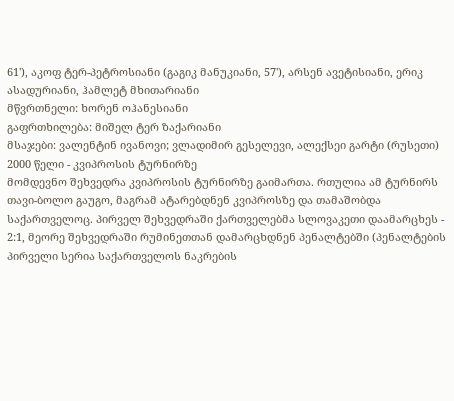61'), აკოფ ტერ-პეტროსიანი (გაგიკ მანუკიანი, 57'), არსენ ავეტისიანი, ერიკ ასადურიანი, ჰამლეტ მხითარიანი
მწვრთნელი: ხორენ ოჰანესიანი
გაფრთხილება: მიშელ ტერ ზაქარიანი
მსაჯები: ვალენტინ ივანოვი; ვლადიმირ გესელევი, ალექსეი გარტი (რუსეთი)
2000 წელი - კვიპროსის ტურნირზე
მომდევნო შეხვედრა კვიპროსის ტურნირზე გაიმართა. რთულია ამ ტურნირს თავი-ბოლო გაუგო, მაგრამ ატარებდნენ კვიპროსზე და თამაშობდა საქართველოც. პირველ შეხვედრაში ქართველებმა სლოვაკეთი დაამარცხეს - 2:1, მეორე შეხვედრაში რუმინეთთან დამარცხდნენ პენალტებში (პენალტების პირველი სერია საქართველოს ნაკრების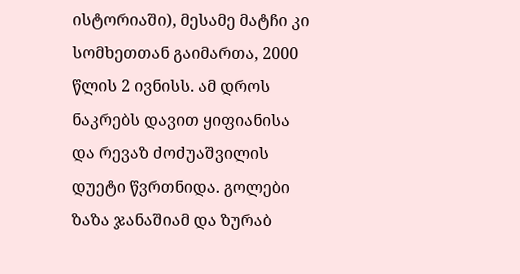ისტორიაში), მესამე მატჩი კი სომხეთთან გაიმართა, 2000 წლის 2 ივნისს. ამ დროს ნაკრებს დავით ყიფიანისა და რევაზ ძოძუაშვილის დუეტი წვრთნიდა. გოლები ზაზა ჯანაშიამ და ზურაბ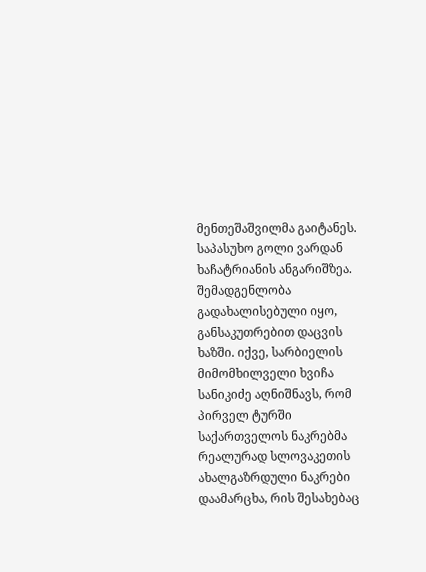მენთეშაშვილმა გაიტანეს. საპასუხო გოლი ვარდან ხაჩატრიანის ანგარიშზეა.
შემადგენლობა გადახალისებული იყო, განსაკუთრებით დაცვის ხაზში. იქვე, სარბიელის მიმომხილველი ხვიჩა სანიკიძე აღნიშნავს, რომ პირველ ტურში საქართველოს ნაკრებმა რეალურად სლოვაკეთის ახალგაზრდული ნაკრები დაამარცხა, რის შესახებაც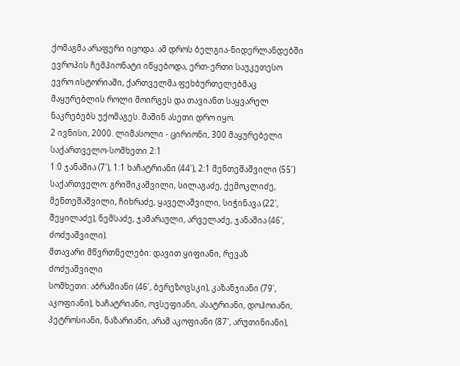ქომაგმა არაფერი იცოდა. ამ დროს ბელგია-ნიდერლანდებში ევროპის ჩემპიონატი იწყებოდა, ერთ-ერთი საუკეთესო ევრო ისტორიაში, ქართველმა ფეხბურთელებმაც მაყურებლის როლი მოირგეს და თავიანთ საყვარელ ნაკრებებს უქომაგეს. მაშინ ასეთი დრო იყო.
2 ივნისი, 2000. ლიმასოლი - ცირიონი, 300 მაყურებელი
საქართველო-სომხეთი 2:1
1:0 ჯანაშია (7'), 1:1 ხაჩატრიანი (44'), 2:1 მენთეშაშვილი (55')
საქართველო: გრიშიკაშვილი, სილაგაძე, ქემოკლიძე, მენთეშაშვილი, ჩიხრაძე, ყაველაშვილი, სიჭინავა (22', შეყილაძე), ნემსაძე, ჯამარაული, არველაძე, ჯანაშია (46', ძოძუაშვილი).
მთავარი მწვრთნელები: დავით ყიფიანი, რევაზ ძოძუაშვილი
სომხეთი: აბრამიანი (46', ბერეზოვსკი), კაზანჯიანი (79', აკოფიანი), ხაჩატრიანი, ოვსეფიანი, ასატრიანი, დოჰოიანი, პეტროსიანი, ნაზარიანი, არამ აკოფიანი (87', არუთინიანი),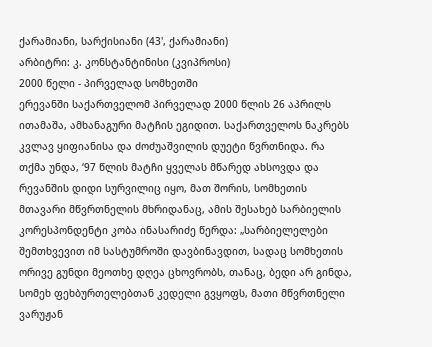ქარამიანი, სარქისიანი (43', ქარამიანი)
არბიტრი: კ. კონსტანტინისი (კვიპროსი)
2000 წელი - პირველად სომხეთში
ერევანში საქართველომ პირველად 2000 წლის 26 აპრილს ითამაშა, ამხანაგური მატჩის ეგიდით. საქართველოს ნაკრებს კვლავ ყიფიანისა და ძოძუაშვილის დუეტი წვრთნიდა. რა თქმა უნდა, ‘97 წლის მატჩი ყველას მწარედ ახსოვდა და რევანშის დიდი სურვილიც იყო, მათ შორის, სომხეთის მთავარი მწვრთნელის მხრიდანაც, ამის შესახებ სარბიელის კორესპონდენტი კობა ინასარიძე წერდა: „სარბიელელები შემთხვევით იმ სასტუმროში დავბინავდით, სადაც სომხეთის ორივე გუნდი მეოთხე დღეა ცხოვრობს, თანაც, ბედი არ გინდა, სომეხ ფეხბურთელებთან კედელი გვყოფს, მათი მწვრთნელი ვარუჟან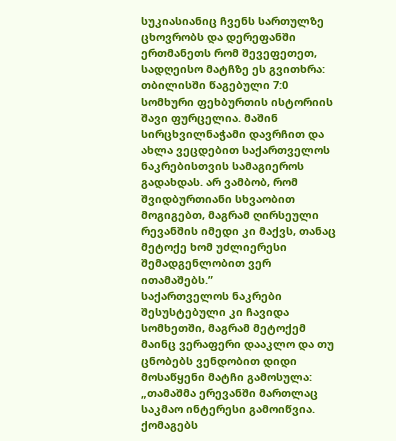სუკიასიანიც ჩვენს სართულზე ცხოვრობს და დერეფანში ერთმანეთს რომ შევეფეთეთ, სადღეისო მატჩზე ეს გვითხრა: თბილისში წაგებული 7:0 სომხური ფეხბურთის ისტორიის შავი ფურცელია. მაშინ სირცხვილნაჭამი დავრჩით და ახლა ვეცდებით საქართველოს ნაკრებისთვის სამაგიეროს გადახდას. არ ვამბობ, რომ შვიდბურთიანი სხვაობით მოგიგებთ, მაგრამ ღირსეული რევანშის იმედი კი მაქვს, თანაც მეტოქე ხომ უძლიერესი შემადგენლობით ვერ ითამაშებს.”
საქართველოს ნაკრები შესუსტებული კი ჩავიდა სომხეთში, მაგრამ მეტოქემ მაინც ვერაფერი დააკლო და თუ ცნობებს ვენდობით დიდი მოსაწყენი მატჩი გამოსულა: „თამაშმა ერევანში მართლაც საკმაო ინტერესი გამოიწვია. ქომაგებს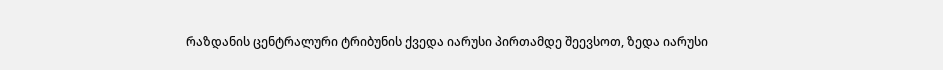რაზდანის ცენტრალური ტრიბუნის ქვედა იარუსი პირთამდე შეევსოთ, ზედა იარუსი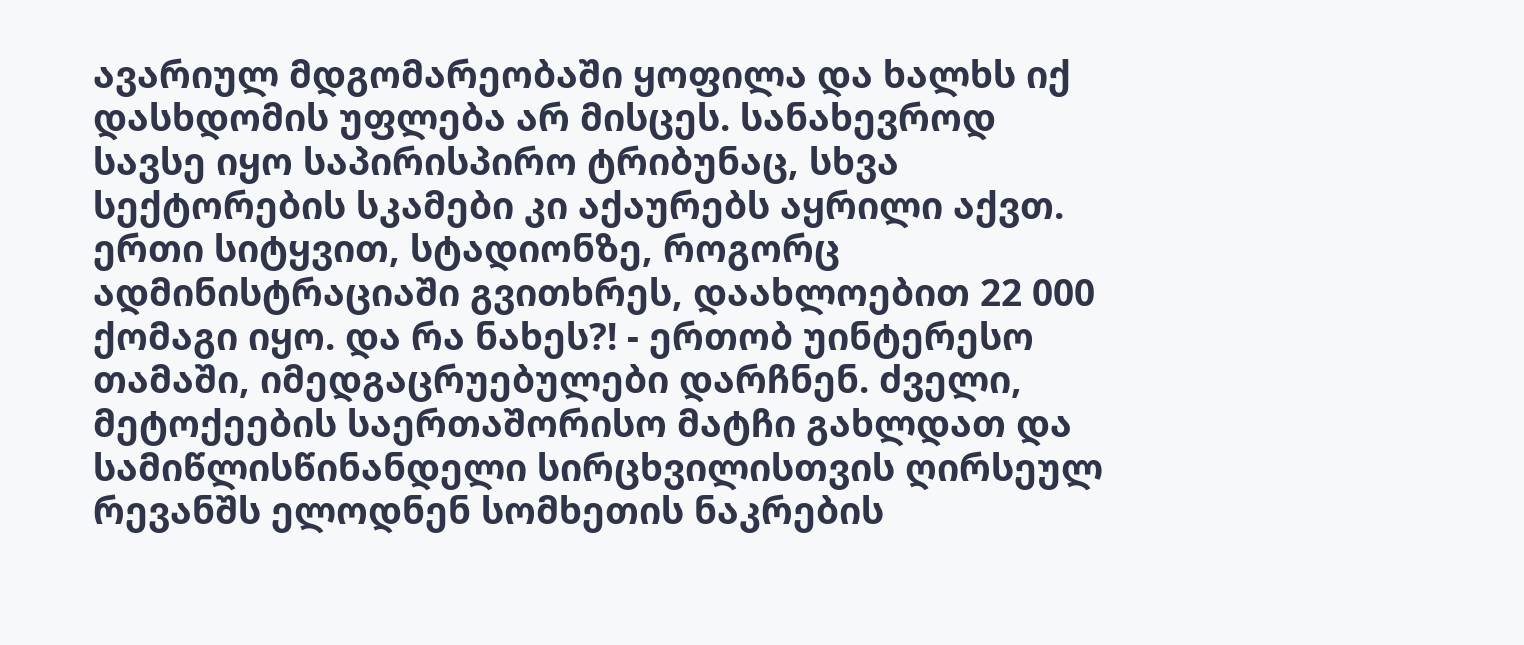ავარიულ მდგომარეობაში ყოფილა და ხალხს იქ დასხდომის უფლება არ მისცეს. სანახევროდ სავსე იყო საპირისპირო ტრიბუნაც, სხვა სექტორების სკამები კი აქაურებს აყრილი აქვთ. ერთი სიტყვით, სტადიონზე, როგორც ადმინისტრაციაში გვითხრეს, დაახლოებით 22 000 ქომაგი იყო. და რა ნახეს?! - ერთობ უინტერესო თამაში, იმედგაცრუებულები დარჩნენ. ძველი, მეტოქეების საერთაშორისო მატჩი გახლდათ და სამიწლისწინანდელი სირცხვილისთვის ღირსეულ რევანშს ელოდნენ სომხეთის ნაკრების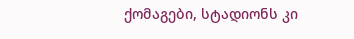ქომაგები, სტადიონს კი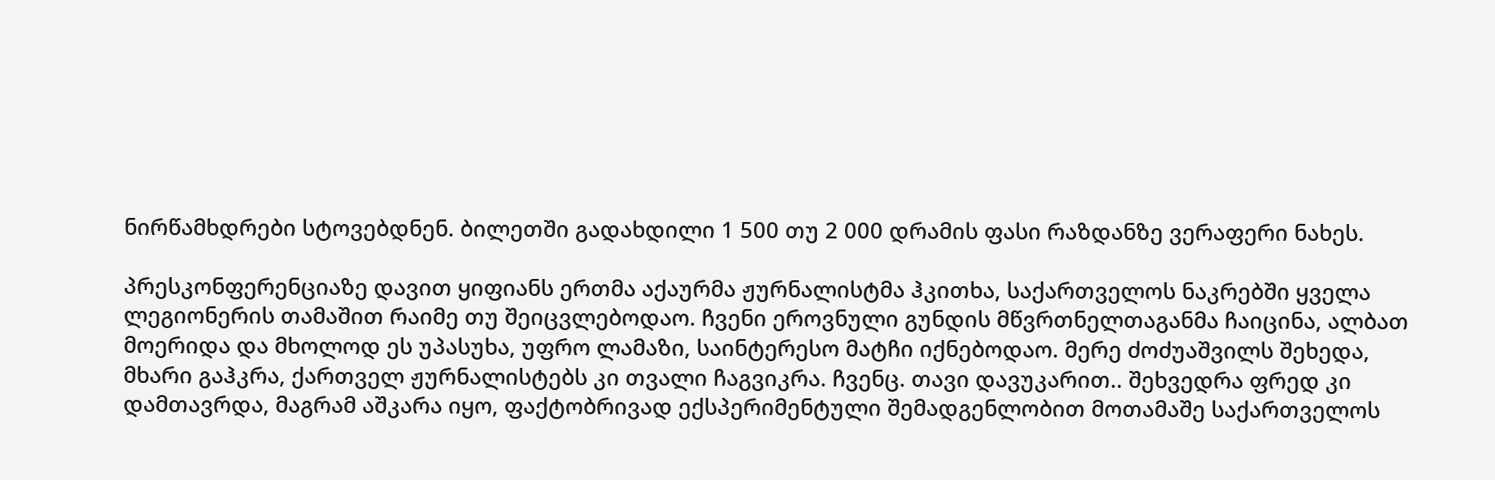ნირწამხდრები სტოვებდნენ. ბილეთში გადახდილი 1 500 თუ 2 000 დრამის ფასი რაზდანზე ვერაფერი ნახეს.

პრესკონფერენციაზე დავით ყიფიანს ერთმა აქაურმა ჟურნალისტმა ჰკითხა, საქართველოს ნაკრებში ყველა ლეგიონერის თამაშით რაიმე თუ შეიცვლებოდაო. ჩვენი ეროვნული გუნდის მწვრთნელთაგანმა ჩაიცინა, ალბათ მოერიდა და მხოლოდ ეს უპასუხა, უფრო ლამაზი, საინტერესო მატჩი იქნებოდაო. მერე ძოძუაშვილს შეხედა, მხარი გაჰკრა, ქართველ ჟურნალისტებს კი თვალი ჩაგვიკრა. ჩვენც. თავი დავუკარით.. შეხვედრა ფრედ კი დამთავრდა, მაგრამ აშკარა იყო, ფაქტობრივად ექსპერიმენტული შემადგენლობით მოთამაშე საქართველოს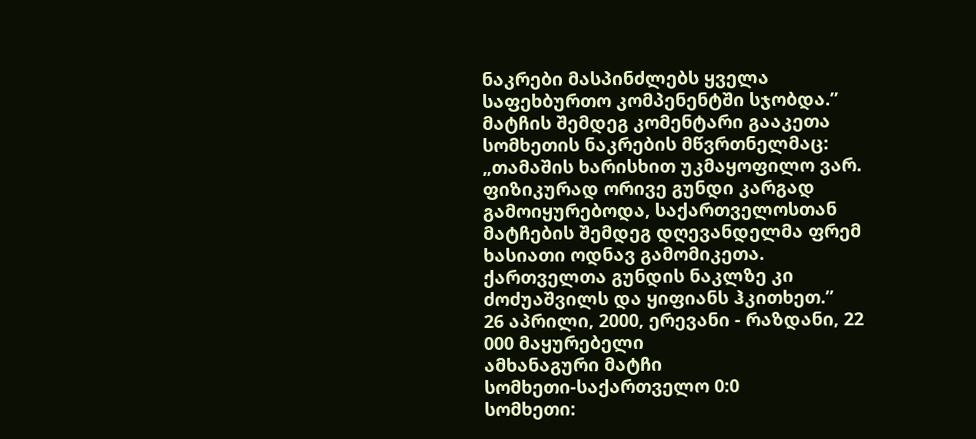ნაკრები მასპინძლებს ყველა საფეხბურთო კომპენენტში სჯობდა.”
მატჩის შემდეგ კომენტარი გააკეთა სომხეთის ნაკრების მწვრთნელმაც: „თამაშის ხარისხით უკმაყოფილო ვარ. ფიზიკურად ორივე გუნდი კარგად გამოიყურებოდა, საქართველოსთან მატჩების შემდეგ დღევანდელმა ფრემ ხასიათი ოდნავ გამომიკეთა. ქართველთა გუნდის ნაკლზე კი ძოძუაშვილს და ყიფიანს ჰკითხეთ.”
26 აპრილი, 2000, ერევანი - რაზდანი, 22 000 მაყურებელი
ამხანაგური მატჩი
სომხეთი-საქართველო 0:0
სომხეთი: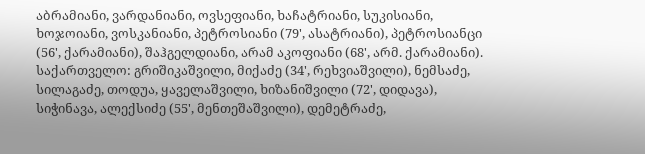აბრამიანი, ვარდანიანი, ოვსეფიანი, ხაჩატრიანი, სუკისიანი, ხოჯოიანი, ვოსკანიანი, პეტროსიანი (79', ასატრიანი), პეტროსიანცი (56', ქარამიანი), შაჰგელდიანი, არამ აკოფიანი (68', არმ. ქარამიანი).
საქართველო: გრიშიკაშვილი, მიქაძე (34', რეხვიაშვილი), ნემსაძე, სილაგაძე, თოდუა, ყაველაშვილი, ხიზანიშვილი (72', დიდავა), სიჭინავა, ალექსიძე (55', მენთეშაშვილი), დემეტრაძე,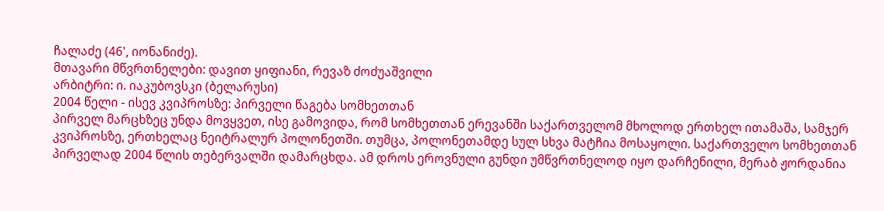ჩალაძე (46', იონანიძე).
მთავარი მწვრთნელები: დავით ყიფიანი, რევაზ ძოძუაშვილი
არბიტრი: ი. იაკუბოვსკი (ბელარუსი)
2004 წელი - ისევ კვიპროსზე: პირველი წაგება სომხეთთან
პირველ მარცხზეც უნდა მოვყვეთ, ისე გამოვიდა, რომ სომხეთთან ერევანში საქართველომ მხოლოდ ერთხელ ითამაშა, სამჯერ კვიპროსზე, ერთხელაც ნეიტრალურ პოლონეთში. თუმცა, პოლონეთამდე სულ სხვა მატჩია მოსაყოლი. საქართველო სომხეთთან პირველად 2004 წლის თებერვალში დამარცხდა. ამ დროს ეროვნული გუნდი უმწვრთნელოდ იყო დარჩენილი, მერაბ ჟორდანია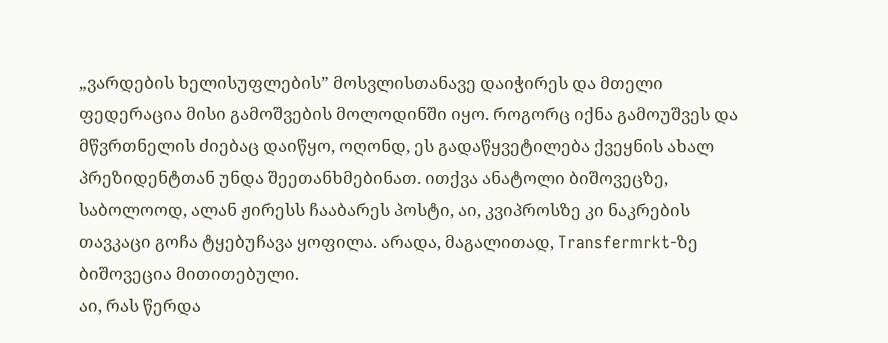„ვარდების ხელისუფლების” მოსვლისთანავე დაიჭირეს და მთელი ფედერაცია მისი გამოშვების მოლოდინში იყო. როგორც იქნა გამოუშვეს და მწვრთნელის ძიებაც დაიწყო, ოღონდ, ეს გადაწყვეტილება ქვეყნის ახალ პრეზიდენტთან უნდა შეეთანხმებინათ. ითქვა ანატოლი ბიშოვეცზე, საბოლოოდ, ალან ჟირესს ჩააბარეს პოსტი, აი, კვიპროსზე კი ნაკრების თავკაცი გოჩა ტყებუჩავა ყოფილა. არადა, მაგალითად, Transfermrkt-ზე ბიშოვეცია მითითებული.
აი, რას წერდა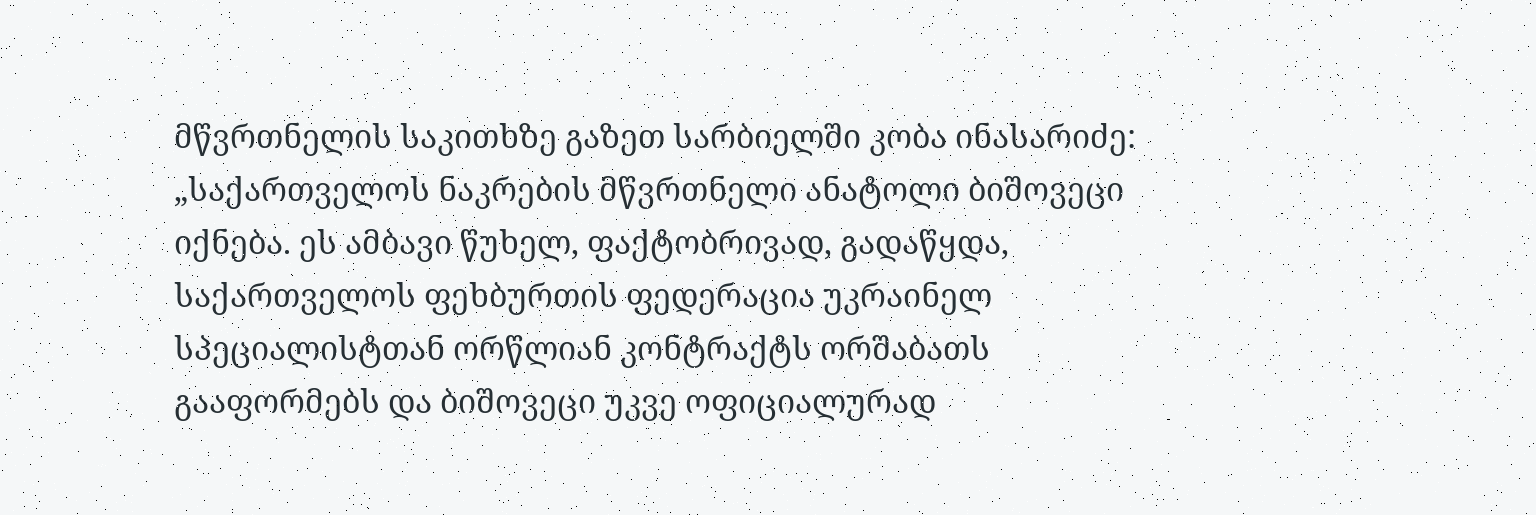მწვრთნელის საკითხზე გაზეთ სარბიელში კობა ინასარიძე: „საქართველოს ნაკრების მწვრთნელი ანატოლი ბიშოვეცი იქნება. ეს ამბავი წუხელ, ფაქტობრივად, გადაწყდა, საქართველოს ფეხბურთის ფედერაცია უკრაინელ სპეციალისტთან ორწლიან კონტრაქტს ორშაბათს გააფორმებს და ბიშოვეცი უკვე ოფიციალურად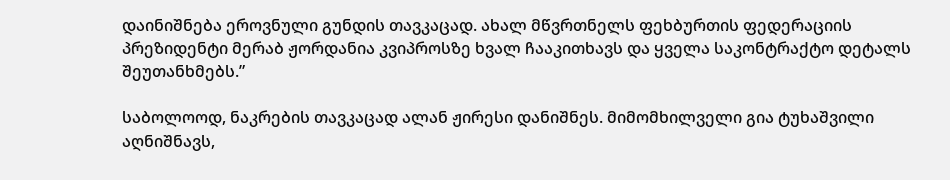დაინიშნება ეროვნული გუნდის თავკაცად. ახალ მწვრთნელს ფეხბურთის ფედერაციის პრეზიდენტი მერაბ ჟორდანია კვიპროსზე ხვალ ჩააკითხავს და ყველა საკონტრაქტო დეტალს შეუთანხმებს.”

საბოლოოდ, ნაკრების თავკაცად ალან ჟირესი დანიშნეს. მიმომხილველი გია ტუხაშვილი აღნიშნავს,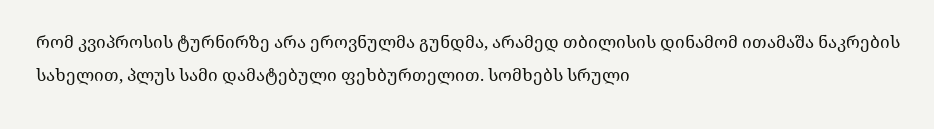რომ კვიპროსის ტურნირზე არა ეროვნულმა გუნდმა, არამედ თბილისის დინამომ ითამაშა ნაკრების სახელით, პლუს სამი დამატებული ფეხბურთელით. სომხებს სრული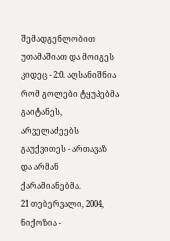შემადგენლობით უთამაშიათ და მოიგეს კიდეც - 2:0. აღსანიშნია რომ გოლები ტყუპებმა გაიტანეს, არველაძეებს გაუქვითეს - ართავაზ და არმან ქარამიანებმა.
21 თებერვალი, 2004, ნიქოზია -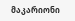მაკარიონი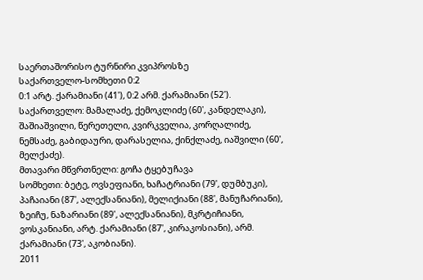საერთაშორისო ტურნირი კვიპროსზე
საქართველო-სომხეთი 0:2
0:1 არტ. ქარამიანი (41'), 0:2 არმ. ქარამიანი (52').
საქართველო: მამალაძე, ქემოკლიძე (60', კანდელაკი), შაშიაშვილი, წერეთელი, კვირკველია, კორღალიძე, ნემსაძე, გაბიდაური, დარასელია, ქინქლაძე, იაშვილი (60', მელქაძე).
მთავარი მწვრთნელი: გოჩა ტყებუჩავა
სომხეთი: ბეტე, ოვსეფიანი, ხაჩატრიანი (79', დუმბუკი), პაჩაიანი (87', ალექსანიანი), მელიქიანი (88', მანუჩარიანი), ზეიჩუ, ნაზარიანი (89', ალექსანიანი), მკრტიჩიანი, ვოსკანიანი, არტ. ქარამიანი (87', კირაკოსიანი), არმ. ქარამიანი (73', აკობიანი).
2011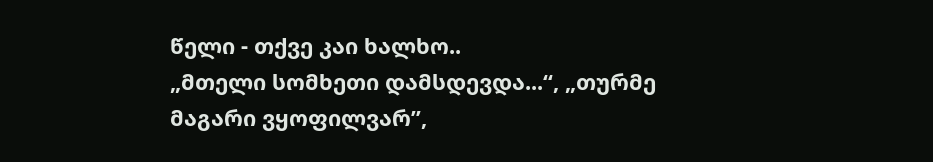წელი - თქვე კაი ხალხო..
„მთელი სომხეთი დამსდევდა...“, „თურმე მაგარი ვყოფილვარ”,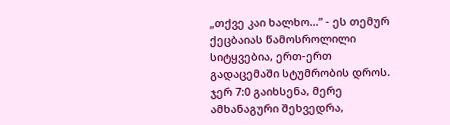„თქვე კაი ხალხო...” - ეს თემურ ქეცბაიას წამოსროლილი სიტყვებია, ერთ-ერთ გადაცემაში სტუმრობის დროს. ჯერ 7:0 გაიხსენა, მერე ამხანაგური შეხვედრა,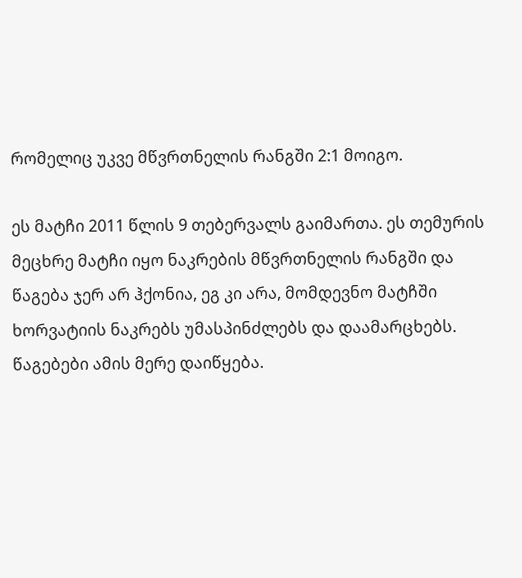რომელიც უკვე მწვრთნელის რანგში 2:1 მოიგო.

ეს მატჩი 2011 წლის 9 თებერვალს გაიმართა. ეს თემურის მეცხრე მატჩი იყო ნაკრების მწვრთნელის რანგში და წაგება ჯერ არ ჰქონია, ეგ კი არა, მომდევნო მატჩში ხორვატიის ნაკრებს უმასპინძლებს და დაამარცხებს. წაგებები ამის მერე დაიწყება.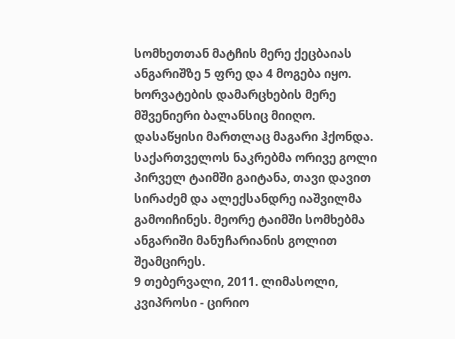სომხეთთან მატჩის მერე ქეცბაიას ანგარიშზე 5 ფრე და 4 მოგება იყო. ხორვატების დამარცხების მერე მშვენიერი ბალანსიც მიიღო. დასაწყისი მართლაც მაგარი ჰქონდა.
საქართველოს ნაკრებმა ორივე გოლი პირველ ტაიმში გაიტანა, თავი დავით სირაძემ და ალექსანდრე იაშვილმა გამოიჩინეს. მეორე ტაიმში სომხებმა ანგარიში მანუჩარიანის გოლით შეამცირეს.
9 თებერვალი, 2011. ლიმასოლი, კვიპროსი - ცირიო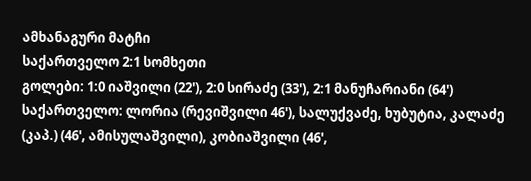ამხანაგური მატჩი
საქართველო 2:1 სომხეთი
გოლები: 1:0 იაშვილი (22'), 2:0 სირაძე (33'), 2:1 მანუჩარიანი (64')
საქართველო: ლორია (რევიშვილი 46'), სალუქვაძე, ხუბუტია, კალაძე (კაპ.) (46', ამისულაშვილი), კობიაშვილი (46',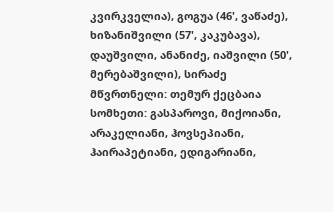კვირკველია), გოგუა (46', ვაწაძე),
ხიზანიშვილი (57', კაკუბავა), დაუშვილი, ანანიძე, იაშვილი (50', მერებაშვილი), სირაძე
მწვრთნელი: თემურ ქეცბაია
სომხეთი: გასპაროვი, მიქოიანი, არაკელიანი, ჰოვსეპიანი, ჰაირაპეტიანი, ედიგარიანი,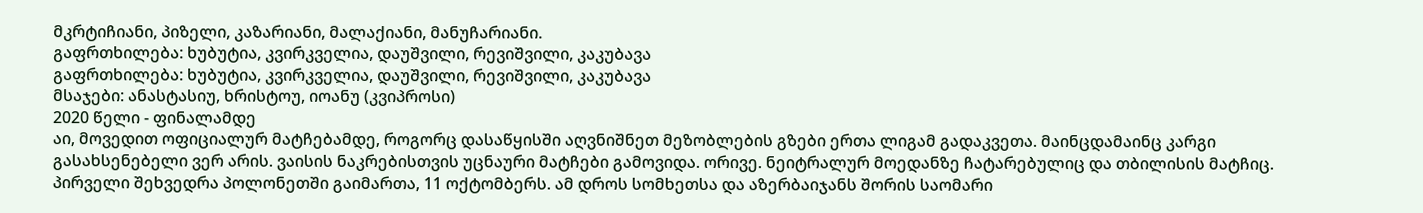მკრტიჩიანი, პიზელი, კაზარიანი, მალაქიანი, მანუჩარიანი.
გაფრთხილება: ხუბუტია, კვირკველია, დაუშვილი, რევიშვილი, კაკუბავა
გაფრთხილება: ხუბუტია, კვირკველია, დაუშვილი, რევიშვილი, კაკუბავა
მსაჯები: ანასტასიუ, ხრისტოუ, იოანუ (კვიპროსი)
2020 წელი - ფინალამდე
აი, მოვედით ოფიციალურ მატჩებამდე, როგორც დასაწყისში აღვნიშნეთ მეზობლების გზები ერთა ლიგამ გადაკვეთა. მაინცდამაინც კარგი გასახსენებელი ვერ არის. ვაისის ნაკრებისთვის უცნაური მატჩები გამოვიდა. ორივე. ნეიტრალურ მოედანზე ჩატარებულიც და თბილისის მატჩიც. პირველი შეხვედრა პოლონეთში გაიმართა, 11 ოქტომბერს. ამ დროს სომხეთსა და აზერბაიჯანს შორის საომარი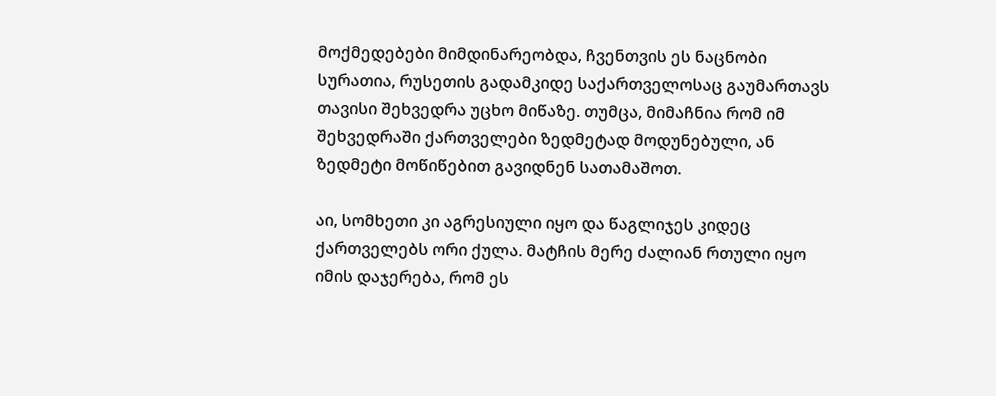მოქმედებები მიმდინარეობდა, ჩვენთვის ეს ნაცნობი სურათია, რუსეთის გადამკიდე საქართველოსაც გაუმართავს თავისი შეხვედრა უცხო მიწაზე. თუმცა, მიმაჩნია რომ იმ შეხვედრაში ქართველები ზედმეტად მოდუნებული, ან ზედმეტი მოწიწებით გავიდნენ სათამაშოთ.

აი, სომხეთი კი აგრესიული იყო და წაგლიჯეს კიდეც ქართველებს ორი ქულა. მატჩის მერე ძალიან რთული იყო იმის დაჯერება, რომ ეს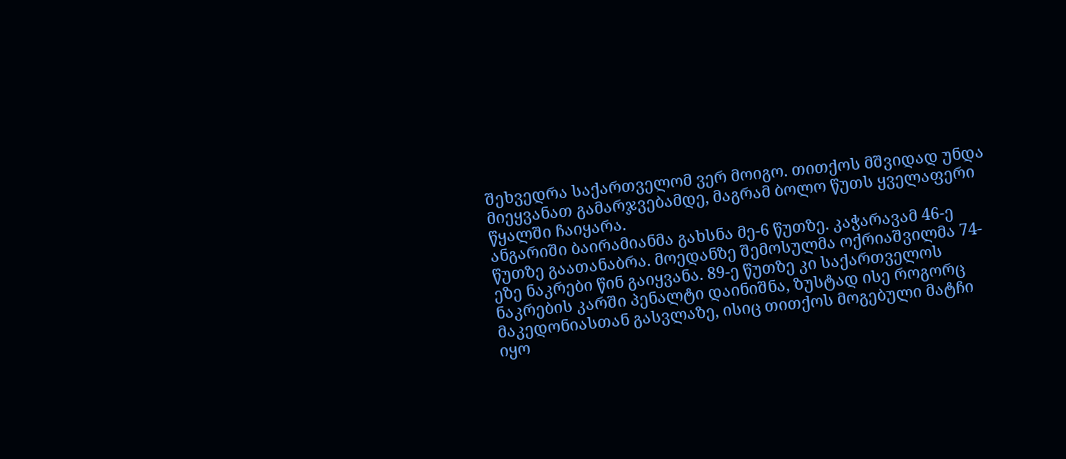შეხვედრა საქართველომ ვერ მოიგო. თითქოს მშვიდად უნდა მიეყვანათ გამარჯვებამდე, მაგრამ ბოლო წუთს ყველაფერი წყალში ჩაიყარა.
ანგარიში ბაირამიანმა გახსნა მე-6 წუთზე. კაჭარავამ 46-ე წუთზე გაათანაბრა. მოედანზე შემოსულმა ოქრიაშვილმა 74-ეზე ნაკრები წინ გაიყვანა. 89-ე წუთზე კი საქართველოს ნაკრების კარში პენალტი დაინიშნა, ზუსტად ისე როგორც მაკედონიასთან გასვლაზე, ისიც თითქოს მოგებული მატჩი იყო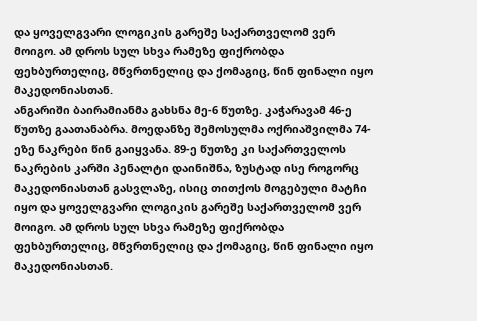და ყოველგვარი ლოგიკის გარეშე საქართველომ ვერ მოიგო. ამ დროს სულ სხვა რამეზე ფიქრობდა ფეხბურთელიც, მწვრთნელიც და ქომაგიც, წინ ფინალი იყო მაკედონიასთან.
ანგარიში ბაირამიანმა გახსნა მე-6 წუთზე. კაჭარავამ 46-ე წუთზე გაათანაბრა. მოედანზე შემოსულმა ოქრიაშვილმა 74-ეზე ნაკრები წინ გაიყვანა. 89-ე წუთზე კი საქართველოს ნაკრების კარში პენალტი დაინიშნა, ზუსტად ისე როგორც მაკედონიასთან გასვლაზე, ისიც თითქოს მოგებული მატჩი იყო და ყოველგვარი ლოგიკის გარეშე საქართველომ ვერ მოიგო. ამ დროს სულ სხვა რამეზე ფიქრობდა ფეხბურთელიც, მწვრთნელიც და ქომაგიც, წინ ფინალი იყო მაკედონიასთან.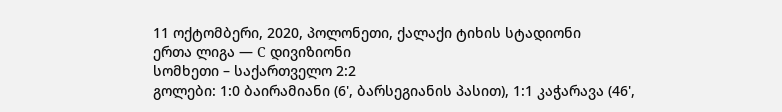11 ოქტომბერი, 2020, პოლონეთი, ქალაქი ტიხის სტადიონი
ერთა ლიგა — C დივიზიონი
სომხეთი – საქართველო 2:2
გოლები: 1:0 ბაირამიანი (6', ბარსეგიანის პასით), 1:1 კაჭარავა (46',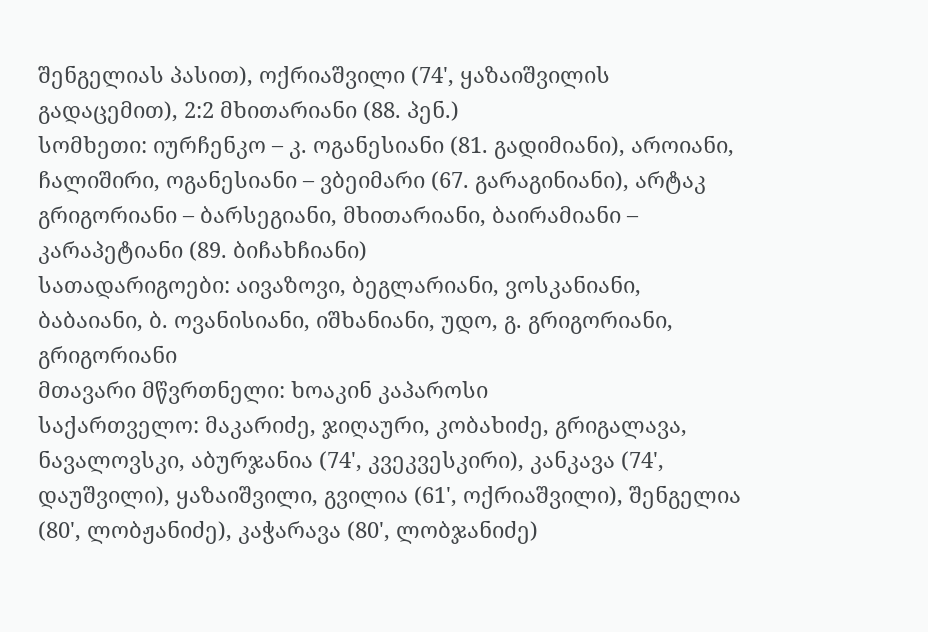შენგელიას პასით), ოქრიაშვილი (74', ყაზაიშვილის გადაცემით), 2:2 მხითარიანი (88. პენ.)
სომხეთი: იურჩენკო – კ. ოგანესიანი (81. გადიმიანი), აროიანი, ჩალიშირი, ოგანესიანი – ვბეიმარი (67. გარაგინიანი), არტაკ გრიგორიანი – ბარსეგიანი, მხითარიანი, ბაირამიანი – კარაპეტიანი (89. ბიჩახჩიანი)
სათადარიგოები: აივაზოვი, ბეგლარიანი, ვოსკანიანი, ბაბაიანი, ბ. ოვანისიანი, იშხანიანი, უდო, გ. გრიგორიანი, გრიგორიანი
მთავარი მწვრთნელი: ხოაკინ კაპაროსი
საქართველო: მაკარიძე, ჯიღაური, კობახიძე, გრიგალავა, ნავალოვსკი, აბურჯანია (74', კვეკვესკირი), კანკავა (74', დაუშვილი), ყაზაიშვილი, გვილია (61', ოქრიაშვილი), შენგელია (80', ლობჟანიძე), კაჭარავა (80', ლობჯანიძე)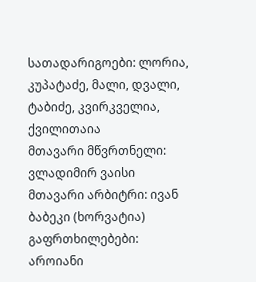სათადარიგოები: ლორია, კუპატაძე, მალი, დვალი, ტაბიძე, კვირკველია, ქვილითაია
მთავარი მწვრთნელი: ვლადიმირ ვაისი
მთავარი არბიტრი: ივან ბაბეკი (ხორვატია)
გაფრთხილებები: აროიანი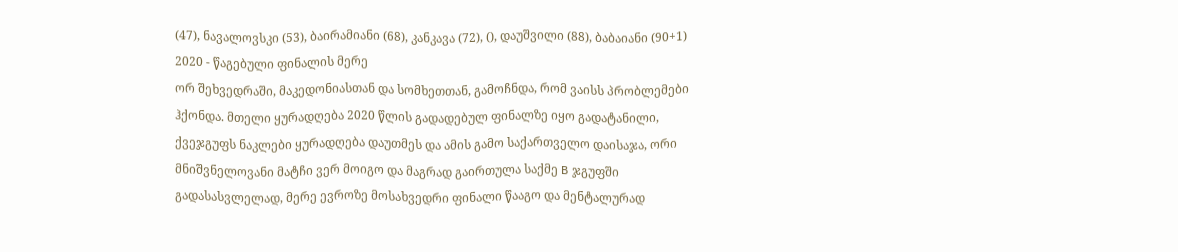(47), ნავალოვსკი (53), ბაირამიანი (68), კანკავა (72), (), დაუშვილი (88), ბაბაიანი (90+1)
2020 - წაგებული ფინალის მერე
ორ შეხვედრაში, მაკედონიასთან და სომხეთთან, გამოჩნდა, რომ ვაისს პრობლემები ჰქონდა. მთელი ყურადღება 2020 წლის გადადებულ ფინალზე იყო გადატანილი, ქვეჯგუფს ნაკლები ყურადღება დაუთმეს და ამის გამო საქართველო დაისაჯა, ორი მნიშვნელოვანი მატჩი ვერ მოიგო და მაგრად გაირთულა საქმე B ჯგუფში გადასასვლელად, მერე ევროზე მოსახვედრი ფინალი წააგო და მენტალურად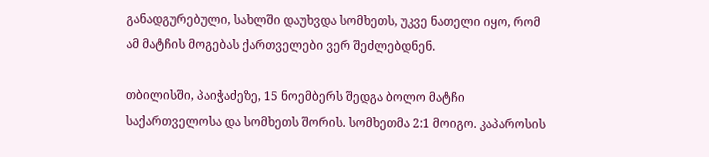განადგურებული, სახლში დაუხვდა სომხეთს, უკვე ნათელი იყო, რომ ამ მატჩის მოგებას ქართველები ვერ შეძლებდნენ.

თბილისში, პაიჭაძეზე, 15 ნოემბერს შედგა ბოლო მატჩი საქართველოსა და სომხეთს შორის. სომხეთმა 2:1 მოიგო. კაპაროსის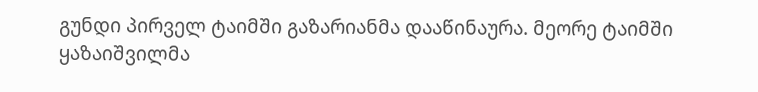გუნდი პირველ ტაიმში გაზარიანმა დააწინაურა. მეორე ტაიმში ყაზაიშვილმა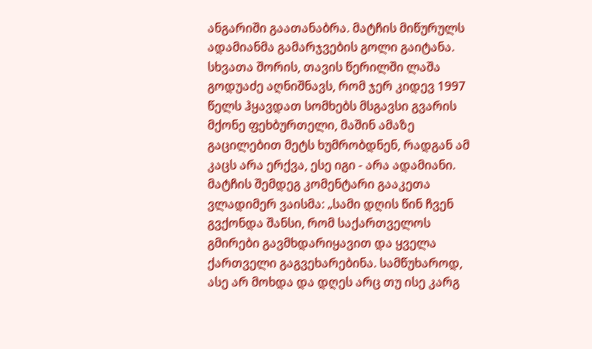ანგარიში გაათანაბრა. მატჩის მიწურულს ადამიანმა გამარჯვების გოლი გაიტანა. სხვათა შორის, თავის წერილში ლაშა გოდუაძე აღნიშნავს, რომ ჯერ კიდევ 1997 წელს ჰყავდათ სომხებს მსგავსი გვარის მქონე ფეხბურთელი, მაშინ ამაზე გაცილებით მეტს ხუმრობდნენ, რადგან ამ კაცს არა ერქვა, ესე იგი - არა ადამიანი.
მატჩის შემდეგ კომენტარი გააკეთა ვლადიმერ ვაისმა: „სამი დღის წინ ჩვენ გვქონდა შანსი, რომ საქართველოს გმირები გავმხდარიყავით და ყველა ქართველი გაგვეხარებინა. სამწუხაროდ, ასე არ მოხდა და დღეს არც თუ ისე კარგ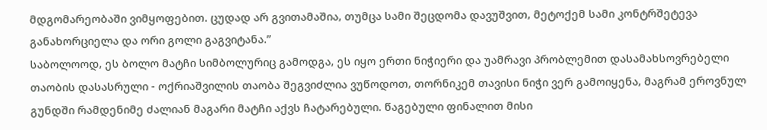მდგომარეობაში ვიმყოფებით. ცუდად არ გვითამაშია, თუმცა სამი შეცდომა დავუშვით, მეტოქემ სამი კონტრშეტევა განახორციელა და ორი გოლი გაგვიტანა.”
საბოლოოდ, ეს ბოლო მატჩი სიმბოლურიც გამოდგა, ეს იყო ერთი ნიჭიერი და უამრავი პრობლემით დასამახსოვრებელი თაობის დასასრული - ოქრიაშვილის თაობა შეგვიძლია ვუწოდოთ, თორნიკემ თავისი ნიჭი ვერ გამოიყენა, მაგრამ ეროვნულ გუნდში რამდენიმე ძალიან მაგარი მატჩი აქვს ჩატარებული. წაგებული ფინალით მისი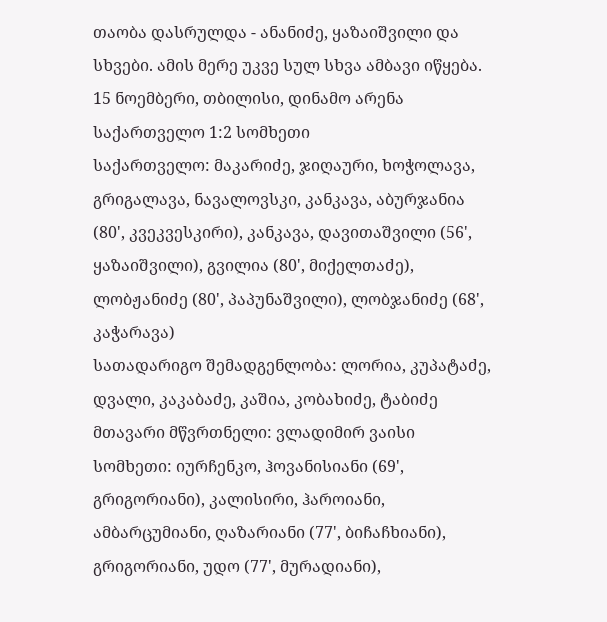თაობა დასრულდა - ანანიძე, ყაზაიშვილი და სხვები. ამის მერე უკვე სულ სხვა ამბავი იწყება.
15 ნოემბერი, თბილისი, დინამო არენა
საქართველო 1:2 სომხეთი
საქართველო: მაკარიძე, ჯიღაური, ხოჭოლავა, გრიგალავა, ნავალოვსკი, კანკავა, აბურჯანია (80', კვეკვესკირი), კანკავა, დავითაშვილი (56', ყაზაიშვილი), გვილია (80', მიქელთაძე), ლობჟანიძე (80', პაპუნაშვილი), ლობჯანიძე (68', კაჭარავა)
სათადარიგო შემადგენლობა: ლორია, კუპატაძე, დვალი, კაკაბაძე, კაშია, კობახიძე, ტაბიძე
მთავარი მწვრთნელი: ვლადიმირ ვაისი
სომხეთი: იურჩენკო, ჰოვანისიანი (69', გრიგორიანი), კალისირი, ჰაროიანი, ამბარცუმიანი, ღაზარიანი (77', ბიჩაჩხიანი), გრიგორიანი, უდო (77', მურადიანი),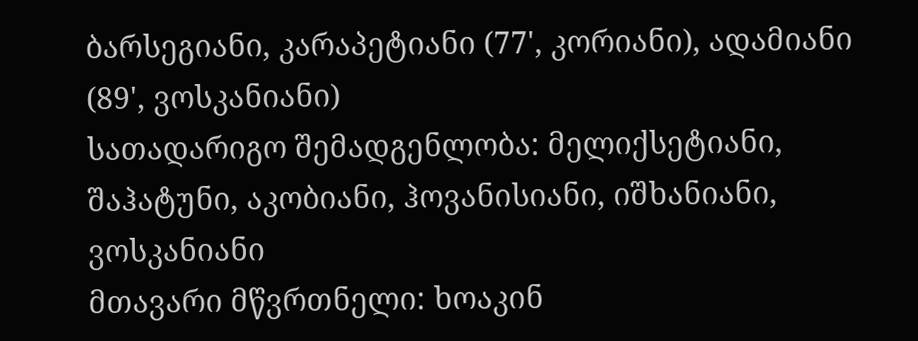ბარსეგიანი, კარაპეტიანი (77', კორიანი), ადამიანი (89', ვოსკანიანი)
სათადარიგო შემადგენლობა: მელიქსეტიანი, შაჰატუნი, აკობიანი, ჰოვანისიანი, იშხანიანი, ვოსკანიანი
მთავარი მწვრთნელი: ხოაკინ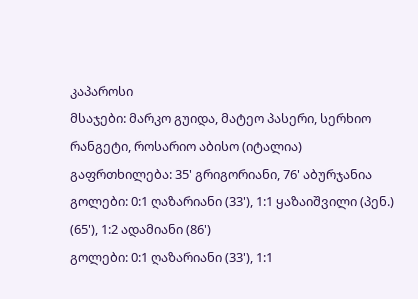კაპაროსი
მსაჯები: მარკო გუიდა, მატეო პასერი, სერხიო რანგეტი, როსარიო აბისო (იტალია)
გაფრთხილება: 35' გრიგორიანი, 76' აბურჯანია
გოლები: 0:1 ღაზარიანი (33'), 1:1 ყაზაიშვილი (პენ.) (65'), 1:2 ადამიანი (86')
გოლები: 0:1 ღაზარიანი (33'), 1:1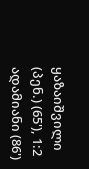ყაზაიშვილი (პენ.) (65'), 1:2 ადამიანი (86')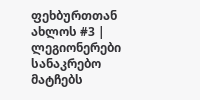ფეხბურთთან ახლოს #3 | ლეგიონერები სანაკრებო მატჩებს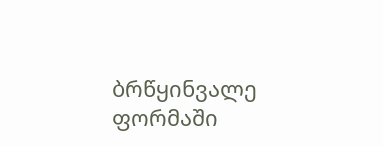ბრწყინვალე ფორმაში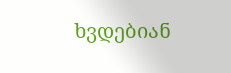ხვდებიან